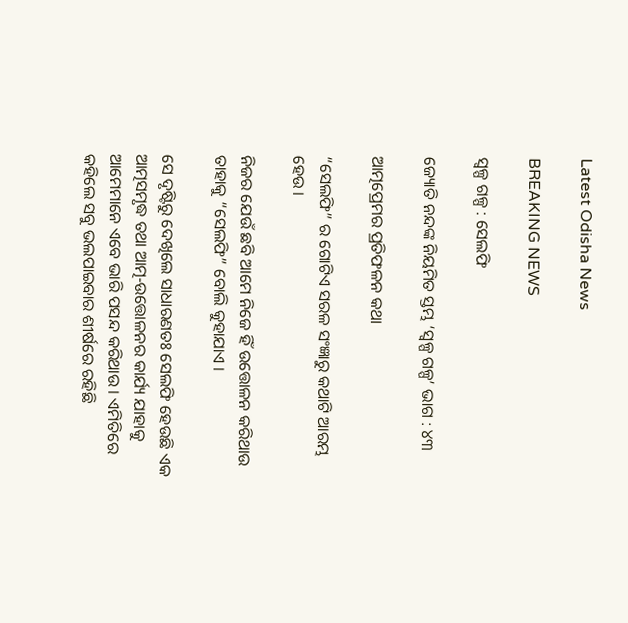Latest Odisha News

BREAKING NEWS

ସ୍ୱଳ୍ପ ଗଳ୍ପ : ସେଲଫି

ଜ୍ୟୋତି ନନ୍ଦଙ୍କ ନିୟମିତ ସ୍ତମ୍ଭ ‘ସ୍ୱଳ୍ପ ଗଳ୍ପ’ ଭାଗ : ୪୩

ଆତ୍ମପ୍ରେମର ପ୍ରତିଫଳନ କଥା

“ସେଲଫି” ର ଗୋଟିଏ ସରଳ ସଂଜ୍ଞାରୁ କଥାଟି ଆରମ୍ଭ ହେଉ ।

ନିଜର ଯେଉଁ ଛବି ଆମେ ନିଜେ ହିଁ ଉତ୍ତୋଳନ କରିଥାଉ ତାହାକୁ “ସେଲଫି” ବୋଲି କୁହାଯାଏ ।

ସେ ଦୃଷ୍ଟିରୁ ଦେଖିଲେ ସାଧାରଣତଃ ସେଲଫି ହେଉଛି ଏକ ଆତ୍ମସମୃଦ୍ଧ ତଥା ଆତ୍ମ-ଉତ୍ତୋଳନର କାର୍ଯ୍ୟ ଯାହାକୁ ଆମେମାନେ ଏବେ ଭାରି ପସନ୍ଦ କରିଥାଉ । ଏମିତିରେ କହିଲେ ସବୁ ଭଲପାଇବାର ଶୀର୍ଷରେ ରହିଛି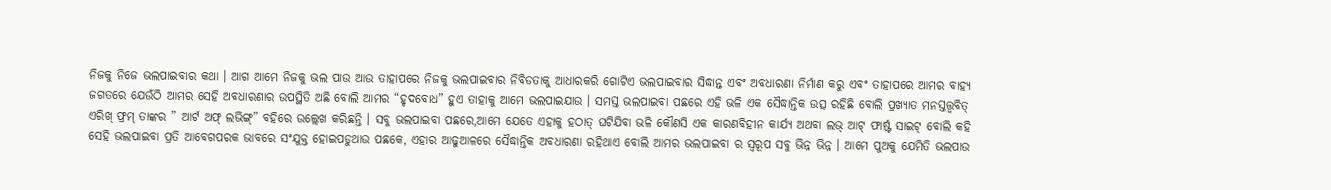ନିଜକୁ ନିଜେ ଭଲପାଇବାର କଥା । ଆଗ ଆମେ ନିଜକୁ ଭଲ ପାଉ ଆଉ ତାହାପରେ ନିଜକୁ ଭଲପାଇବାର ନିବିଡତାକୁ ଆଧାରକରି ଗୋଟିଏ ଭଲପାଇବାର ସିଦ୍ଧାନ୍ତ ଏବଂ ଅବଧାରଣା ନିର୍ମାଣ କରୁ ଏବଂ ତାହାପରେ ଆମର ବାହ୍ୟ ଜଗତରେ ଯେଉଁଠି ଆମର ସେହି ଅବଧାରଣାର ଉପସ୍ଥିତି ଅଛି ବୋଲି ଆମର “ହୃଦବୋଧ” ହୁଏ ତାହାକୁ ଆମେ ଭଲପାଇଯାଉ । ସମସ୍ତ ଭଲପାଇବା ପଛରେ ଏହି ଭଳି ଏକ ସୈଦ୍ଧାନ୍ତିକ ଉତ୍ସ ରହିଛି ବୋଲି ପ୍ରଖ୍ୟାତ ମନସ୍ତତ୍ତ୍ୱବିତ୍ ଏରିଖ୍ ଫ୍ରମ୍ ତାଙ୍କର ” ଆର୍ଟ ଅଫ୍ ଲଭିଙ୍ଗ୍” ବହିରେ ଉଲ୍ଲେଖ କରିଛନ୍ତି । ସବୁ ଭଲପାଇବା ପଛରେ,ଆମେ ଯେତେ ଏହାକୁ ହଠାତ୍ ଘଟିଯିବା ଭଳି କୌଣସି ଏକ କାରଣବିହୀନ କାର୍ଯ୍ୟ ଅଥବା ଲଭ୍ ଆଟ୍ ଫାର୍ଷ୍ଟ ସାଇଟ୍ ବୋଲି କହି ସେହି ଭଲପାଇବା ପ୍ରତି ଆବେଗପରକ ଭାବରେ ସଂଯୁକ୍ତ ହୋଇପଡୁଥାଉ ପଛକେ, ଏହାର ଆଢୁଆଳରେ ସୈଦ୍ଧାନ୍ତିକ ଅବଧାରଣା ରହିଥାଏ ବୋଲି ଆମର ଭଲପାଇବା ର ସ୍ୱରୂପ ସବୁ ଭିନ୍ନ ଭିନ୍ନ । ଆମେ ପୁଅକୁ ଯେମିତି ଭଲପାଉ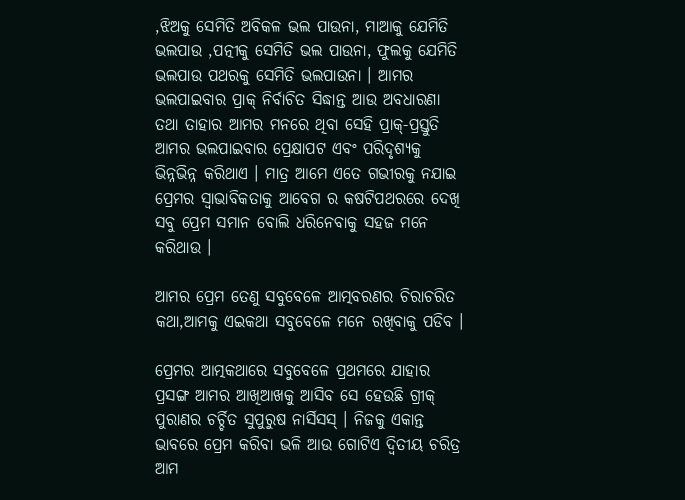,ଝିଅକୁ ସେମିତି ଅବିକଳ ଭଲ ପାଉନା, ମାଆକୁ ଯେମିତି ଭଲପାଉ ,ପତ୍ନୀକୁ ସେମିତି ଭଲ ପାଉନା, ଫୁଲକୁ ଯେମିତି ଭଲପାଉ ପଥରକୁ ସେମିତି ଭଲପାଉନା । ଆମର ଭଲପାଇବାର ପ୍ରାକ୍ ନିର୍ବାଚିତ ସିଦ୍ଧାନ୍ତ ଆଉ ଅବଧାରଣା ତଥା ତାହାର ଆମର ମନରେ ଥିବା ସେହି ପ୍ରାକ୍-ପ୍ରସ୍ତୁତି ଆମର ଭଲପାଇବାର ପ୍ରେକ୍ଷାପଟ ଏବଂ ପରିଦୃଶ୍ୟକୁ ଭିନ୍ନଭିନ୍ନ କରିଥାଏ । ମାତ୍ର ଆମେ ଏତେ ଗଭୀରକୁ ନଯାଇ ପ୍ରେମର ସ୍ୱାଭାବିକତାକୁ ଆବେଗ ର କଷଟିପଥରରେ ଦେଖି ସବୁ ପ୍ରେମ ସମାନ ବୋଲି ଧରିନେବାକୁ ସହଜ ମନେ କରିଥାଉ ।

ଆମର ପ୍ରେମ ତେଣୁ ସବୁବେଳେ ଆତ୍ମବରଣର ଚିରାଚରିତ କଥା,ଆମକୁ ଏଇକଥା ସବୁବେଳେ ମନେ ରଖିବାକୁ ପଡିବ ।

ପ୍ରେମର ଆତ୍ମକଥାରେ ସବୁବେଳେ ପ୍ରଥମରେ ଯାହାର ପ୍ରସଙ୍ଗ ଆମର ଆଖିଆଖକୁ ଆସିବ ସେ ହେଉଛି ଗ୍ରୀକ୍ ପୁରାଣର ଚର୍ଚ୍ଚିତ ସୁପୁରୁଷ ନାର୍ସିସସ୍ । ନିଜକୁ ଏକାନ୍ତ ଭାବରେ ପ୍ରେମ କରିବା ଭଳି ଆଉ ଗୋଟିଏ ଦ୍ୱିତୀୟ ଚରିତ୍ର ଆମ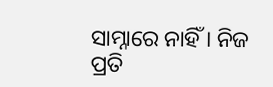ସାମ୍ନାରେ ନାହିଁ । ନିଜ ପ୍ରତି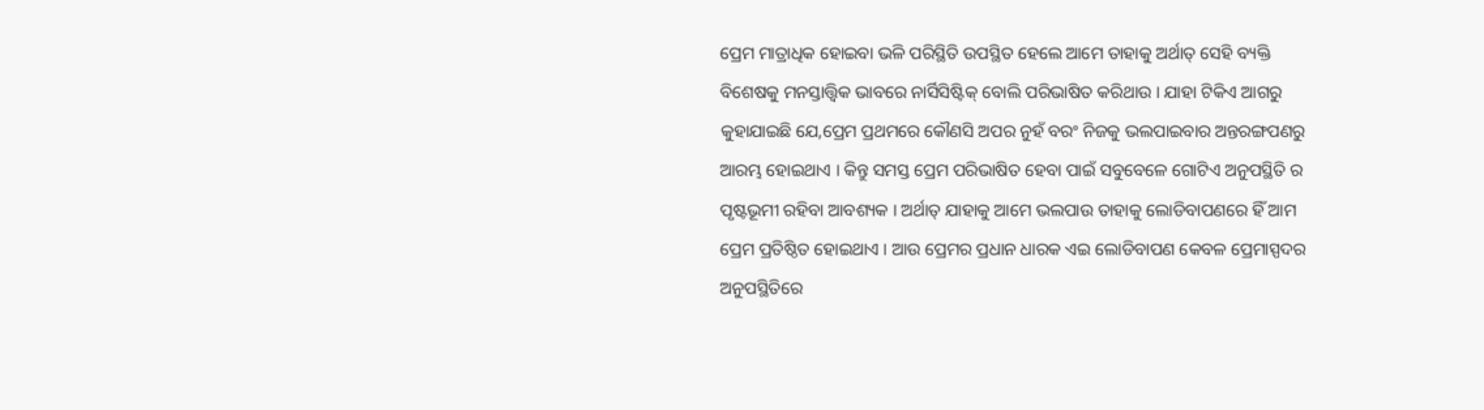ପ୍ରେମ ମାତ୍ରାଧିକ ହୋଇବା ଭଳି ପରିସ୍ଥିତି ଉପସ୍ଥିତ ହେଲେ ଆମେ ତାହାକୁ ଅର୍ଥାତ୍ ସେହି ବ୍ୟକ୍ତି ବିଶେଷକୁ ମନସ୍ତାତ୍ତ୍ୱିକ ଭାବରେ ନାର୍ସିସିଷ୍ଟିକ୍ ବୋଲି ପରିଭାଷିତ କରିଥାଉ । ଯାହା ଟିକିଏ ଆଗରୁ କୁହାଯାଇଛି ଯେ,ପ୍ରେମ ପ୍ରଥମରେ କୌଣସି ଅପର ନୁହଁ ବରଂ ନିଜକୁ ଭଲପାଇବାର ଅନ୍ତରଙ୍ଗପଣରୁ ଆରମ୍ଭ ହୋଇଥାଏ । କିନ୍ତୁ ସମସ୍ତ ପ୍ରେମ ପରିଭାଷିତ ହେବା ପାଇଁ ସବୁବେଳେ ଗୋଟିଏ ଅନୁପସ୍ଥିତି ର ପୃଷ୍ଟଭୂମୀ ରହିବା ଆବଶ୍ୟକ । ଅର୍ଥାତ୍ ଯାହାକୁ ଆମେ ଭଲପାଉ ତାହାକୁ ଲୋଡିବାପଣରେ ହିଁ ଆମ ପ୍ରେମ ପ୍ରତିଷ୍ଠିତ ହୋଇଥାଏ । ଆଉ ପ୍ରେମର ପ୍ରଧାନ ଧାରକ ଏଇ ଲୋଡିବାପଣ କେବଳ ପ୍ରେମାସ୍ପଦର ଅନୁପସ୍ଥିତିରେ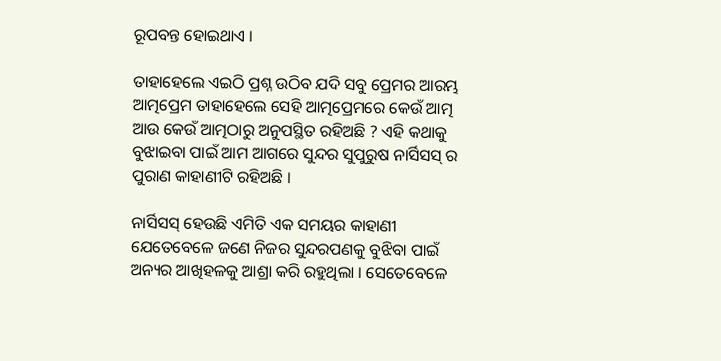ରୂପବନ୍ତ ହୋଇଥାଏ ।

ତାହାହେଲେ ଏଇଠି ପ୍ରଶ୍ନ ଉଠିବ ଯଦି ସବୁ ପ୍ରେମର ଆରମ୍ଭ ଆତ୍ମପ୍ରେମ ତାହାହେଲେ ସେହି ଆତ୍ମପ୍ରେମରେ କେଉଁ ଆତ୍ମ ଆଉ କେଉଁ ଆତ୍ମଠାରୁ ଅନୁପସ୍ଥିତ ରହିଅଛି ? ଏହି କଥାକୁ ବୁଝାଇବା ପାଇଁ ଆମ ଆଗରେ ସୁନ୍ଦର ସୁପୁରୁଷ ନାର୍ସିସସ୍ ର ପୁରାଣ କାହାଣୀଟି ରହିଅଛି ।

ନାର୍ସିସସ୍ ହେଉଛି ଏମିତି ଏକ ସମୟର କାହାଣୀ ଯେତେବେଳେ ଜଣେ ନିଜର ସୁନ୍ଦରପଣକୁ ବୁଝିବା ପାଇଁ ଅନ୍ୟର ଆଖିହଳକୁ ଆଶ୍ରା କରି ରହୁଥିଲା । ସେତେବେଳେ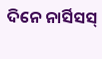ଦିନେ ନାର୍ସିସସ୍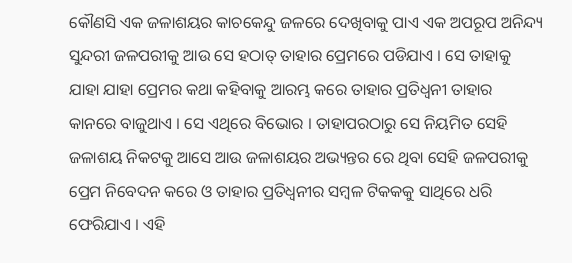କୌଣସି ଏକ ଜଳାଶୟର କାଚକେନ୍ଦୁ ଜଳରେ ଦେଖିବାକୁ ପାଏ ଏକ ଅପରୂପ ଅନିନ୍ଦ୍ୟ ସୁନ୍ଦରୀ ଜଳପରୀକୁ ଆଉ ସେ ହଠାତ୍ ତାହାର ପ୍ରେମରେ ପଡିଯାଏ । ସେ ତାହାକୁ ଯାହା ଯାହା ପ୍ରେମର କଥା କହିବାକୁ ଆରମ୍ଭ କରେ ତାହାର ପ୍ରତିଧ୍ୱନୀ ତାହାର କାନରେ ବାଜୁଥାଏ । ସେ ଏଥିରେ ବିଭୋର । ତାହାପରଠାରୁ ସେ ନିୟମିତ ସେହି ଜଳାଶୟ ନିକଟକୁ ଆସେ ଆଉ ଜଳାଶୟର ଅଭ୍ୟନ୍ତର ରେ ଥିବା ସେହି ଜଳପରୀକୁ ପ୍ରେମ ନିବେଦନ କରେ ଓ ତାହାର ପ୍ରତିଧ୍ୱନୀର ସମ୍ବଳ ଟିକକକୁ ସାଥିରେ ଧରି ଫେରିଯାଏ । ଏହି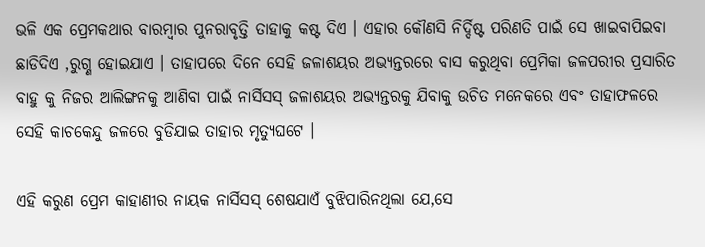ଭଳି ଏକ ପ୍ରେମକଥାର ବାରମ୍ବାର ପୁନରାବୃତ୍ତି ତାହାକୁ କଷ୍ଟ ଦିଏ । ଏହାର କୌଣସି ନିର୍ଦ୍ଦିଷ୍ଟ ପରିଣତି ପାଇଁ ସେ ଖାଇବାପିଇବା ଛାଡିଦିଏ ,ରୁଗ୍ଣ ହୋଇଯାଏ । ତାହାପରେ ଦିନେ ସେହି ଜଳାଶୟର ଅଭ୍ୟନ୍ତରରେ ବାସ କରୁଥିବା ପ୍ରେମିକା ଜଳପରୀର ପ୍ରସାରିତ ବାହୁ କୁ ନିଜର ଆଲିଙ୍ଗନକୁ ଆଣିବା ପାଇଁ ନାର୍ସିସସ୍ ଜଳାଶୟର ଅଭ୍ୟନ୍ତରକୁ ଯିବାକୁ ଉଚିତ ମନେକରେ ଏବଂ ତାହାଫଳରେ ସେହି କାଚକେନ୍ଦୁ ଜଳରେ ବୁଡିଯାଇ ତାହାର ମୃତ୍ୟୁଘଟେ ।

ଏହି କରୁଣ ପ୍ରେମ କାହାଣୀର ନାୟକ ନାର୍ସିସସ୍ ଶେଷଯାଏଁ ବୁଝିପାରିନଥିଲା ଯେ,ସେ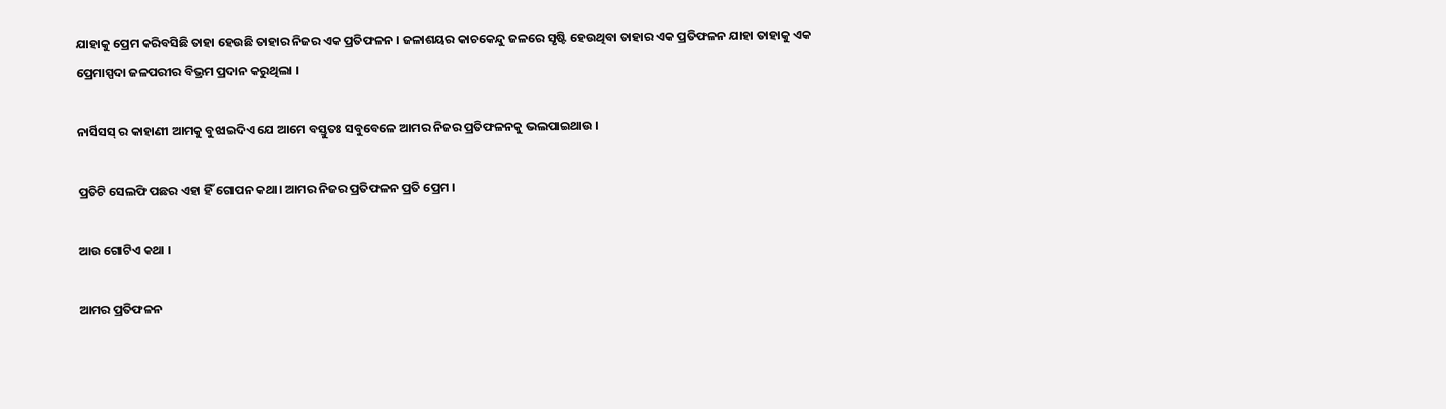ଯାହାକୁ ପ୍ରେମ କରିବସିଛି ତାହା ହେଉଛି ତାହାର ନିଜର ଏକ ପ୍ରତିଫଳନ । ଜଳାଶୟର କାଚକେନ୍ଦୁ ଜଳରେ ସୃଷ୍ଟି ହେଉଥିବା ତାହାର ଏକ ପ୍ରତିଫଳନ ଯାହା ତାହାକୁ ଏକ ପ୍ରେମାସ୍ପଦା ଜଳପରୀର ବିଭ୍ରମ ପ୍ରଦାନ କରୁଥିଲା ।

ନାର୍ସିସସ୍ ର କାହାଣୀ ଆମକୁ ବୁଝାଇଦିଏ ଯେ ଆମେ ବସ୍ତୁତଃ ସବୁବେଳେ ଆମର ନିଜର ପ୍ରତିଫଳନକୁ ଭଲପାଇଥାଉ ।

ପ୍ରତିଟି ସେଲଫି ପଛର ଏହା ହିଁ ଗୋପନ କଥା। ଆମର ନିଜର ପ୍ରତିଫଳନ ପ୍ରତି ପ୍ରେମ ।

ଆଉ ଗୋଟିଏ କଥା ।

ଆମର ପ୍ରତିଫଳନ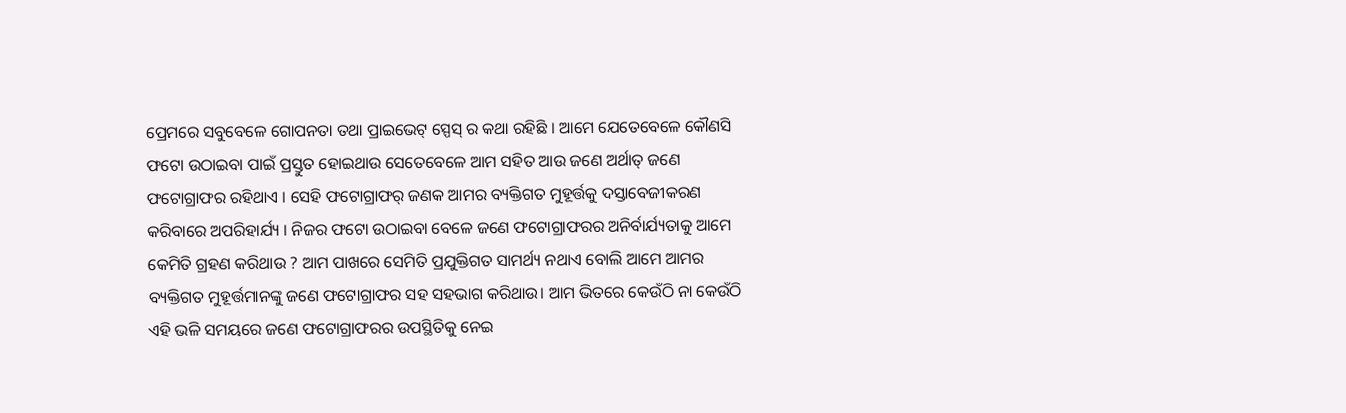ପ୍ରେମରେ ସବୁବେଳେ ଗୋପନତା ତଥା ପ୍ରାଇଭେଟ୍ ସ୍ପେସ୍ ର କଥା ରହିଛି । ଆମେ ଯେତେବେଳେ କୌଣସି ଫଟୋ ଉଠାଇବା ପାଇଁ ପ୍ରସ୍ତୁତ ହୋଇଥାଉ ସେତେବେଳେ ଆମ ସହିତ ଆଉ ଜଣେ ଅର୍ଥାତ୍ ଜଣେ ଫଟୋଗ୍ରାଫର ରହିଥାଏ । ସେହି ଫଟୋଗ୍ରାଫର୍ ଜଣକ ଆମର ବ୍ୟକ୍ତିଗତ ମୁହୂର୍ତ୍ତକୁ ଦସ୍ତାବେଜୀକରଣ କରିବାରେ ଅପରିହାର୍ଯ୍ୟ । ନିଜର ଫଟୋ ଉଠାଇବା ବେଳେ ଜଣେ ଫଟୋଗ୍ରାଫରର ଅନିର୍ବାର୍ଯ୍ୟତାକୁ ଆମେ କେମିତି ଗ୍ରହଣ କରିଥାଉ ? ଆମ ପାଖରେ ସେମିତି ପ୍ରଯୁକ୍ତିଗତ ସାମର୍ଥ୍ୟ ନଥାଏ ବୋଲି ଆମେ ଆମର ବ୍ୟକ୍ତିଗତ ମୁହୂର୍ତ୍ତମାନଙ୍କୁ ଜଣେ ଫଟୋଗ୍ରାଫର ସହ ସହଭାଗ କରିଥାଉ। ଆମ ଭିତରେ କେଉଁଠି ନା କେଉଁଠି ଏହି ଭଳି ସମୟରେ ଜଣେ ଫଟୋଗ୍ରାଫରର ଉପସ୍ଥିତିକୁ ନେଇ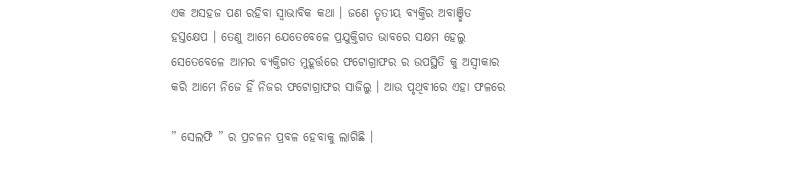ଏକ ଅସହଜ ପଣ ରହିବା ସ୍ୱାଭାବିକ କଥା । ଜଣେ ତୃତୀୟ ବ୍ୟକ୍ତିର ଅବାଞ୍ଛିତ ହସ୍ତକ୍ଷେପ । ତେଣୁ ଆମେ ଯେତେବେଳେ ପ୍ରଯୁକ୍ତିଗତ ଭାବରେ ସକ୍ଷମ ହେଲୁ ସେତେବେଳେ ଆମର ବ୍ୟକ୍ତିଗତ ମୁହୂର୍ତ୍ତରେ ଫଟୋଗ୍ରାଫର ର ଉପସ୍ଥିତି କୁ ଅସ୍ୱୀକାର କରି ଆମେ ନିଜେ ହିଁ ନିଜର ଫଟୋଗ୍ରାଫର ସାଜିଲୁ । ଆଉ ପୃଥିବୀରେ ଏହା ଫଳରେ

” ସେଲଫି ” ର ପ୍ରଚଳନ ପ୍ରବଳ ହେବାକୁ ଲାଗିଛି ।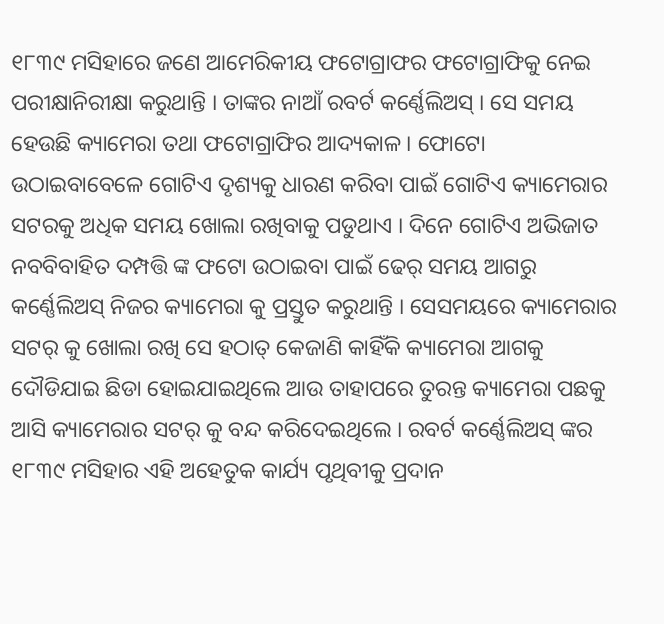୧୮୩୯ ମସିହାରେ ଜଣେ ଆମେରିକୀୟ ଫଟୋଗ୍ରାଫର ଫଟୋଗ୍ରାଫିକୁ ନେଇ ପରୀକ୍ଷାନିରୀକ୍ଷା କରୁଥାନ୍ତି । ତାଙ୍କର ନାଆଁ ରବର୍ଟ କର୍ଣ୍ଣେଲିଅସ୍ । ସେ ସମୟ ହେଉଛି କ୍ୟାମେରା ତଥା ଫଟୋଗ୍ରାଫିର ଆଦ୍ୟକାଳ । ଫୋଟୋ ଉଠାଇବାବେଳେ ଗୋଟିଏ ଦୃଶ୍ୟକୁ ଧାରଣ କରିବା ପାଇଁ ଗୋଟିଏ କ୍ୟାମେରାର ସଟରକୁ ଅଧିକ ସମୟ ଖୋଲା ରଖିବାକୁ ପଡୁଥାଏ । ଦିନେ ଗୋଟିଏ ଅଭିଜାତ ନବବିବାହିତ ଦମ୍ପତ୍ତି ଙ୍କ ଫଟୋ ଉଠାଇବା ପାଇଁ ଢେର୍ ସମୟ ଆଗରୁ କର୍ଣ୍ଣେଲିଅସ୍ ନିଜର କ୍ୟାମେରା କୁ ପ୍ରସ୍ତୁତ କରୁଥାନ୍ତି । ସେସମୟରେ କ୍ୟାମେରାର ସଟର୍ କୁ ଖୋଲା ରଖି ସେ ହଠାତ୍ କେଜାଣି କାହିଁକି କ୍ୟାମେରା ଆଗକୁ ଦୌଡିଯାଇ ଛିଡା ହୋଇଯାଇଥିଲେ ଆଉ ତାହାପରେ ତୁରନ୍ତ କ୍ୟାମେରା ପଛକୁ ଆସି କ୍ୟାମେରାର ସଟର୍ କୁ ବନ୍ଦ କରିଦେଇଥିଲେ । ରବର୍ଟ କର୍ଣ୍ଣେଲିଅସ୍ ଙ୍କର ୧୮୩୯ ମସିହାର ଏହି ଅହେତୁକ କାର୍ଯ୍ୟ ପୃଥିବୀକୁ ପ୍ରଦାନ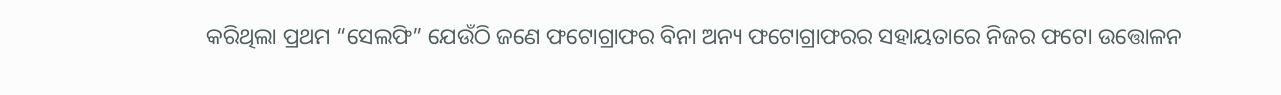କରିଥିଲା ପ୍ରଥମ “ସେଲଫି” ଯେଉଁଠି ଜଣେ ଫଟୋଗ୍ରାଫର ବିନା ଅନ୍ୟ ଫଟୋଗ୍ରାଫରର ସହାୟତାରେ ନିଜର ଫଟୋ ଉତ୍ତୋଳନ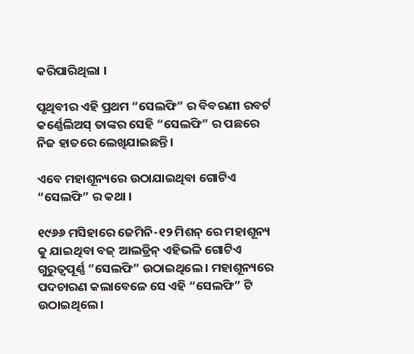କରିପାରିଥିଲା ।

ପୃଥିବୀର ଏହି ପ୍ରଥମ “ସେଲଫି” ର ବିବରଣୀ ରବର୍ଟ କର୍ଣ୍ଣେଲିଅସ୍ ତାଙ୍କର ସେହି “ସେଲଫି” ର ପଛରେ ନିଜ ହାତରେ ଲେଖିଯାଇଛନ୍ତି ।

ଏବେ ମହାଶୂନ୍ୟରେ ଉଠାଯାଇଥିବା ଗୋଟିଏ “ସେଲଫି” ର କଥା ।

୧୯୬୬ ମସିହାରେ ଜେମିନି-୧୨ ମିଶନ୍ ରେ ମହାଶୂନ୍ୟ କୁ ଯାଇଥିବା ବଜ୍ ଆଲଡ୍ରିନ୍ ଏହିଭଳି ଗୋଟିଏ ଗୁରୁତ୍ବପୂର୍ଣ୍ଣ “ସେଲଫି” ଉଠାଇଥିଲେ । ମହାଶୂନ୍ୟରେ ପଦଚାରଣ କଲାବେଳେ ସେ ଏହି “ସେଲଫି” ଟି ଉଠାଇଥିଲେ ।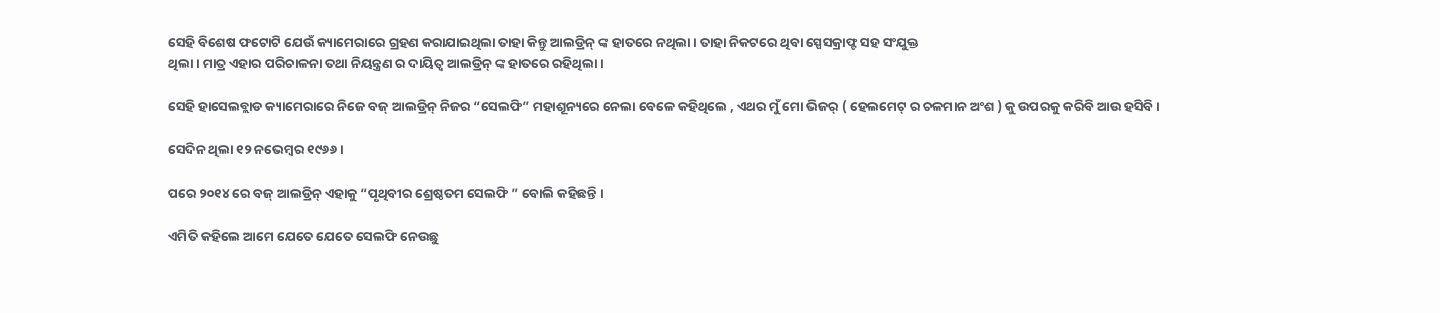ସେହି ବିଶେଷ ଫଟୋଟି ଯେଉଁ କ୍ୟାମେରାରେ ଗ୍ରହଣ କରାଯାଇଥିଲା ତାହା କିନ୍ତୁ ଆଲଡ୍ରିନ୍ ଙ୍କ ହାତରେ ନଥିଲା । ତାହା ନିକଟରେ ଥିବା ସ୍ପେସକ୍ରାଫ୍ଟ ସହ ସଂଯୁକ୍ତ
ଥିଲା । ମାତ୍ର ଏହାର ପରିଚାଳନା ତଥା ନିୟନ୍ତ୍ରଣ ର ଦାୟିତ୍ୱ ଆଲଡ୍ରିନ୍ ଙ୍କ ହାତରେ ରହିଥିଲା ।

ସେହି ହାସେଲବ୍ଲାଡ କ୍ୟାମେରାରେ ନିଜେ ବଜ୍ ଆଲଡ୍ରିନ୍ ନିଜର “ସେଲଫି” ମହାଶୂନ୍ୟରେ ନେଲା ବେଳେ କହିଥିଲେ , ଏଥର ମୁଁ ମୋ ଭିଜର୍ ( ହେଲମେଟ୍ ର ଚଳମାନ ଅଂଶ ) କୁ ଉପରକୁ କରିବି ଆଉ ହସିବି ।

ସେଦିନ ଥିଲା ୧୨ ନଭେମ୍ବର ୧୯୬୬ ।

ପରେ ୨୦୧୪ ରେ ବଜ୍ ଆଲଡ୍ରିନ୍ ଏହାକୁ “ପୃଥିବୀର ଶ୍ରେଷ୍ଠତମ ସେଲଫି ” ବୋଲି କହିଛନ୍ତି ।

ଏମିତି କହିଲେ ଆମେ ଯେତେ ଯେତେ ସେଲଫି ନେଉଛୁ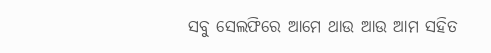ସବୁ ସେଲଫିରେ ଆମେ ଥାଉ ଆଉ ଆମ ସହିତ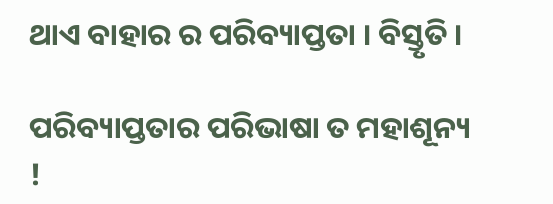ଥାଏ ବାହାର ର ପରିବ୍ୟାପ୍ତତା । ବିସ୍ତୃତି ।

ପରିବ୍ୟାପ୍ତତାର ପରିଭାଷା ତ ମହାଶୂନ୍ୟ !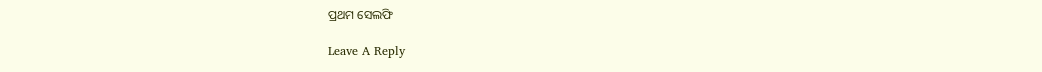ପ୍ରଥମ ସେଲଫି

Leave A Reply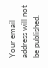Your email address will not be published.